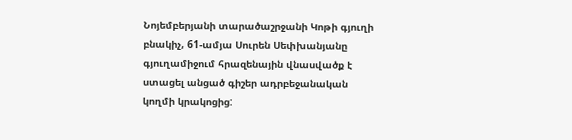Նոյեմբերյանի տարածաշրջանի Կոթի գյուղի բնակիչ, 61-ամյա Սուրեն Սեփխանյանը գյուղամիջում հրազենային վնասվածք է ստացել անցած գիշեր ադրբեջանական կողմի կրակոցից: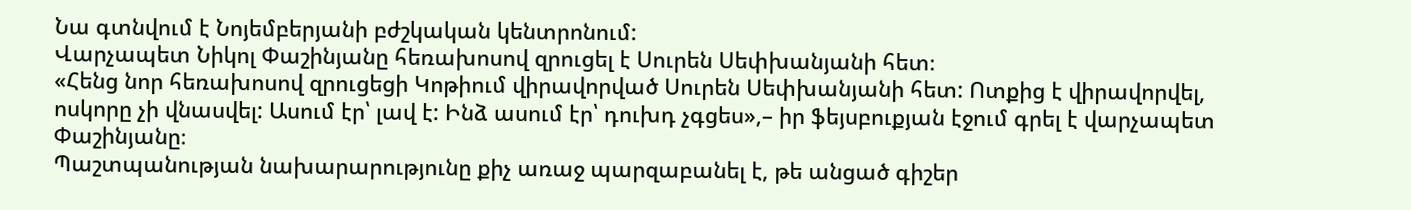Նա գտնվում է Նոյեմբերյանի բժշկական կենտրոնում:
Վարչապետ Նիկոլ Փաշինյանը հեռախոսով զրուցել է Սուրեն Սեփխանյանի հետ։
«Հենց նոր հեռախոսով զրուցեցի Կոթիում վիրավորված Սուրեն Սեփխանյանի հետ: Ոտքից է վիրավորվել, ոսկորը չի վնասվել: Ասում էր՝ լավ է: Ինձ ասում էր՝ դուխդ չգցես»,– իր ֆեյսբուքյան էջում գրել է վարչապետ Փաշինյանը։
Պաշտպանության նախարարությունը քիչ առաջ պարզաբանել է, թե անցած գիշեր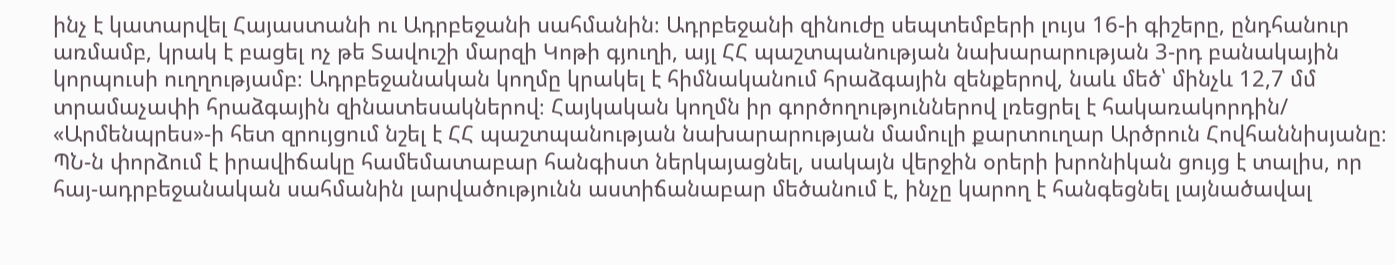ինչ է կատարվել Հայաստանի ու Ադրբեջանի սահմանին։ Ադրբեջանի զինուժը սեպտեմբերի լույս 16-ի գիշերը, ընդհանուր առմամբ, կրակ է բացել ոչ թե Տավուշի մարզի Կոթի գյուղի, այլ ՀՀ պաշտպանության նախարարության 3-րդ բանակային կորպուսի ուղղությամբ։ Ադրբեջանական կողմը կրակել է հիմնականում հրաձգային զենքերով, նաև մեծ՝ մինչև 12,7 մմ տրամաչափի հրաձգային զինատեսակներով։ Հայկական կողմն իր գործողություններով լռեցրել է հակառակորդին/ «Արմենպրես»-ի հետ զրույցում նշել է ՀՀ պաշտպանության նախարարության մամուլի քարտուղար Արծրուն Հովհաննիսյանը։
ՊՆ-ն փորձում է իրավիճակը համեմատաբար հանգիստ ներկայացնել, սակայն վերջին օրերի խրոնիկան ցույց է տալիս, որ հայ-ադրբեջանական սահմանին լարվածությունն աստիճանաբար մեծանում է, ինչը կարող է հանգեցնել լայնածավալ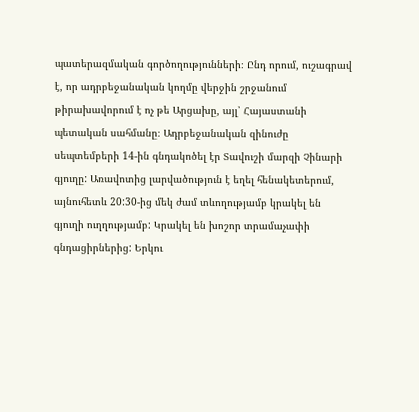պատերազմական գործողությունների։ Ընդ որում, ուշագրավ է, որ ադրբեջանական կողմը վերջին շրջանում թիրախավորում է ոչ թե Արցախը, այլ՝ Հայաստանի պետական սահմանը։ Ադրբեջանական զինուժը սեպտեմբերի 14-ին գնդակոծել էր Տավուշի մարզի Չինարի գյուղը: Առավոտից լարվածություն է եղել հենակետերում, այնուհետև 20:30-ից մեկ ժամ տևողությամբ կրակել են գյուղի ուղղությամբ: Կրակել են խոշոր տրամաչափի գնդացիրներից: Երկու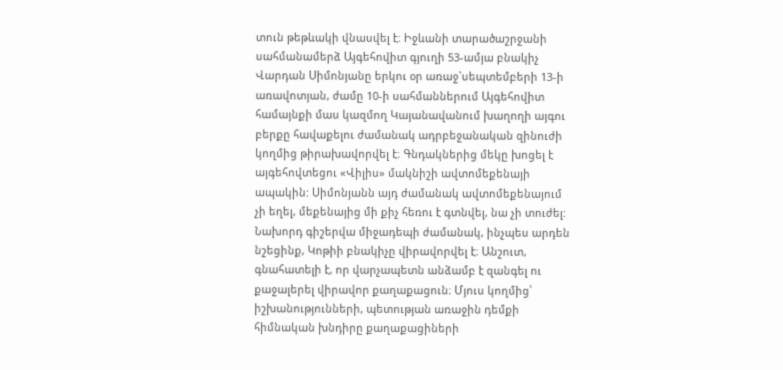տուն թեթևակի վնասվել է։ Իջևանի տարածաշրջանի սահմանամերձ Այգեհովիտ գյուղի 53-ամյա բնակիչ Վարդան Սիմոնյանը երկու օր առաջ`սեպտեմբերի 13-ի առավոտյան, ժամը 10-ի սահմաններում Այգեհովիտ համայնքի մաս կազմող Կայանավանում խաղողի այգու բերքը հավաքելու ժամանակ ադրբեջանական զինուժի կողմից թիրախավորվել է։ Գնդակներից մեկը խոցել է այգեհովտեցու «Վիլիս» մակնիշի ավտոմեքենայի ապակին: Սիմոնյանն այդ ժամանակ ավտոմեքենայում չի եղել, մեքենայից մի քիչ հեռու է գտնվել, նա չի տուժել:
Նախորդ գիշերվա միջադեպի ժամանակ, ինչպես արդեն նշեցինք, Կոթիի բնակիչը վիրավորվել է։ Անշուտ, գնահատելի է, որ վարչապետն անձամբ է զանգել ու քաջալերել վիրավոր քաղաքացուն։ Մյուս կողմից՝ իշխանությունների, պետության առաջին դեմքի հիմնական խնդիրը քաղաքացիների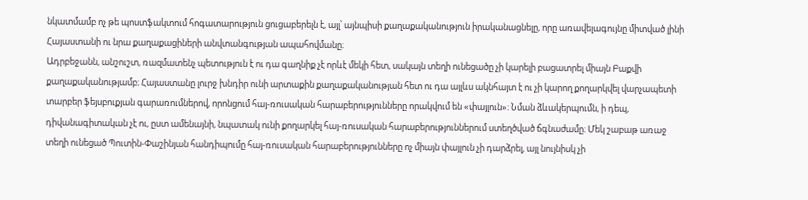նկատմամբ ոչ թե պոստֆակտում հոգատարություն ցուցաբերելն է, այլ՝ այնպիսի քաղաքականություն իրականացնելը, որը առավելագույնը միտված լինի Հայաստանի ու նրա քաղաքացիների անվտանգության ապահովմանը։
Ադրբեջանն, անշուշտ, ռազմատենչ պետություն է ու դա գաղնիք չէ որևէ մեկի հետ, սակայն տեղի ունեցածը չի կարելի բացատրել միայն Բաքվի քաղաքականությամբ։ Հայաստանը լուրջ խնդիր ունի արտաքին քաղաքականության հետ ու դա այլևս ակնհայտ է ու չի կարող քողարկվել վարչապետի տարբեր ֆեյսբուքյան գարառումներով, որոնցում հայ-ռուսական հարաբերությունները որակվում են «փայլուն»։ Նման ձևակերպումն, ի դեպ, դիվանագիտական չէ ու, ըստ ամենայնի, նպատակ ունի քողարկել հայ-ռուսական հարաբերություններում ստեղծված ճգնաժամը։ Մեկ շաբաթ առաջ տեղի ունեցած Պուտին-Փաշինյան հանդիպումը հայ-ռուսական հարաբերությունները ոչ միայն փայլուն չի դարձրել, այլ նույնիսկ չի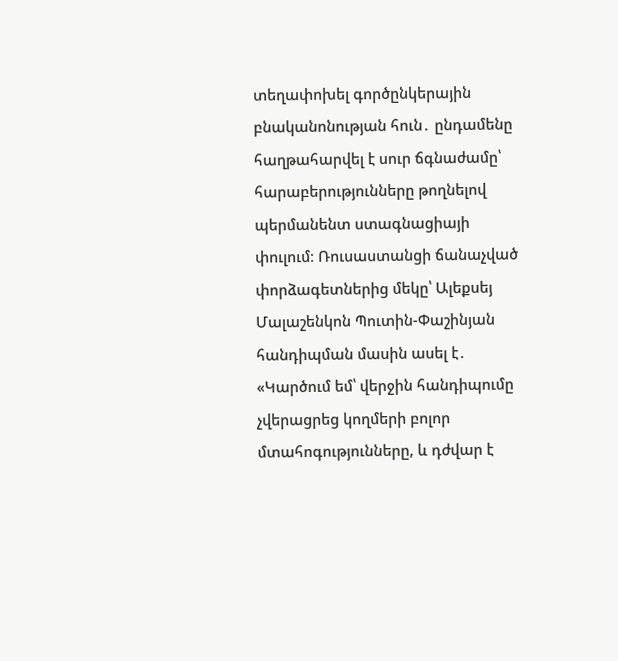տեղափոխել գործընկերային բնականոնության հուն․ ընդամենը հաղթահարվել է սուր ճգնաժամը՝ հարաբերությունները թողնելով պերմանենտ ստագնացիայի փուլում։ Ռուսաստանցի ճանաչված փորձագետներից մեկը՝ Ալեքսեյ Մալաշենկոն Պուտին-Փաշինյան հանդիպման մասին ասել է․ «Կարծում եմ՝ վերջին հանդիպումը չվերացրեց կողմերի բոլոր մտահոգությունները, և դժվար է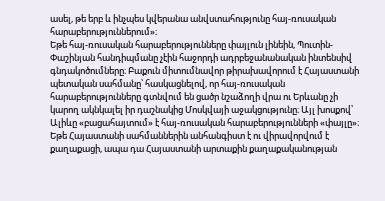ասել, թե երբ և ինչպես կվերանա անվստահությունը հայ-ռուսական հարաբերություններում»։
Եթե հայ-ռուսական հարաբերությունները փայլուն լինեին, Պուտին-Փաշինյան հանդիպմանը չէին հաջորդի ադրբեջանանական ինտենսիվ գնդակոծումները։ Բաքուն միտումնավոր թիրախավորում է Հայաստանի պետական սահմանը՝ հասկացնելով, որ հայ-ռուսական հարաբերությունները գտնվում են ցածր նշաձողի վրա ու Երևանը չի կարող ակնկալել իր դաշնակից Մոսկվայի աջակցությունը։ Այլ խոսքով՝ Ալիևը «բացահայտում» է հայ-ռուսական հարաբերությունների «փայլը»։
Եթե Հայաստանի սահմաններին անհանգիստ է ու վիրավորվում է քաղաքացի, ապա դա Հայաստանի արտաքին քաղաքականության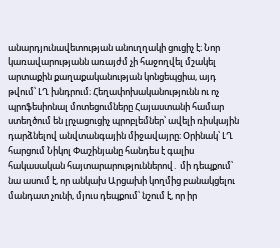անարդյունավետության անուղղակի ցուցիչ է։ Նոր կառավարությանն առայժմ չի հաջողվել մշակել արտաքին քաղաքականության կոնցեպցիա, այդ թվում՝ ԼՂ խնդրում։ Հեղափոխականությունն ու ոչ պրոֆեսիոնալ մոտեցումները Հայաստանի համար ստեղծում են լրչացուցիչ պրոբլեմներ՝ ավելի ռիսկային դարձնելով անվտանգային միջավայրը։ Օրինակ՝ ԼՂ հարցում Նիկոլ Փաշինյանը հանդես է գալիս հակասական հայտարարություններով․ մի դեպքում՝ նա ասում է, որ անկախ Արցախի կողմից բանակցելու մանդատ չունի, մյուս դեպքում՝ նշում է, որ իր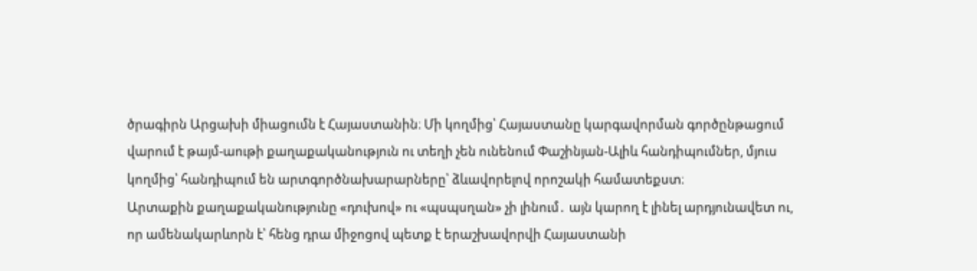ծրագիրն Արցախի միացումն է Հայաստանին։ Մի կողմից՝ Հայաստանը կարգավորման գործընթացում վարում է թայմ-աութի քաղաքականություն ու տեղի չեն ունենում Փաշինյան-Ալիև հանդիպումներ, մյուս կողմից՝ հանդիպում են արտգործնախարարները՝ ձևավորելով որոշակի համատեքստ։
Արտաքին քաղաքականությունը «դուխով» ու «պսպսղան» չի լինում․ այն կարող է լինել արդյունավետ ու, որ ամենակարևորն է՝ հենց դրա միջոցով պետք է երաշխավորվի Հայաստանի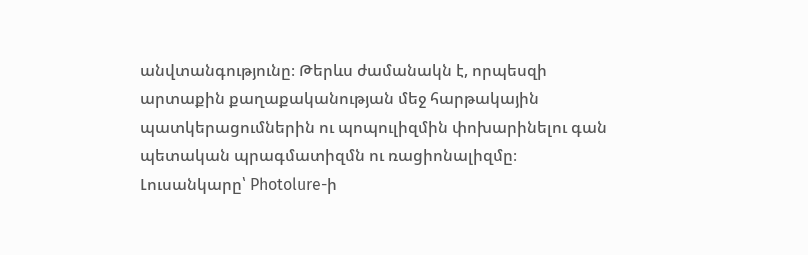անվտանգությունը։ Թերևս ժամանակն է, որպեսզի արտաքին քաղաքականության մեջ հարթակային պատկերացումներին ու պոպուլիզմին փոխարինելու գան պետական պրագմատիզմն ու ռացիոնալիզմը։
Լուսանկարը՝ Photolure-ի